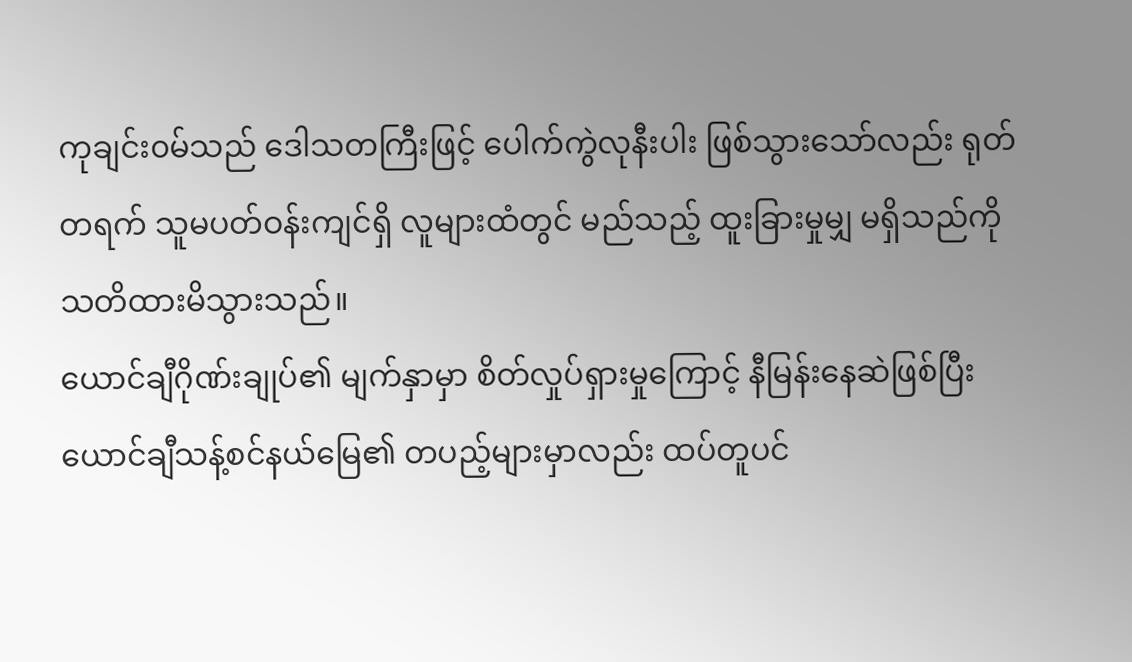ကုချင်း၀မ်သည် ဒေါသတကြီးဖြင့် ပေါက်ကွဲလုနီးပါး ဖြစ်သွားသော်လည်း ရုတ်တရက် သူမပတ်ဝန်းကျင်ရှိ လူများထံတွင် မည်သည့် ထူးခြားမှုမျှ မရှိသည်ကို သတိထားမိသွားသည်။
ယောင်ချီဂိုဏ်းချုပ်၏ မျက်နှာမှာ စိတ်လှုပ်ရှားမှုကြောင့် နီမြန်းနေဆဲဖြစ်ပြီး ယောင်ချီသန့်စင်နယ်မြေ၏ တပည့်များမှာလည်း ထပ်တူပင်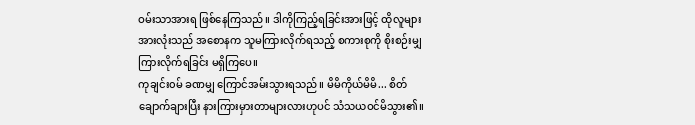ဝမ်းသာအားရ ဖြစ်နေကြသည်။ ဒါကိုကြည့်ရခြင်းအားဖြင့် ထိုလူများအားလုံးသည် အစောနက သူမကြားလိုက်ရသည့် စကားစုကို စိုးစဉ်းမျှ ကြားလိုက်ရခြင်း မရှိကြပေ။
ကုချင်း၀မ် ခဏမျှ ကြောင်အမ်းသွားရသည်။ မိမိကိုယ်မိမိ... စိတ်ချောက်ချားပြီး နားကြားမှားတာများလားဟုပင် သံသယဝင်မိသွား၏။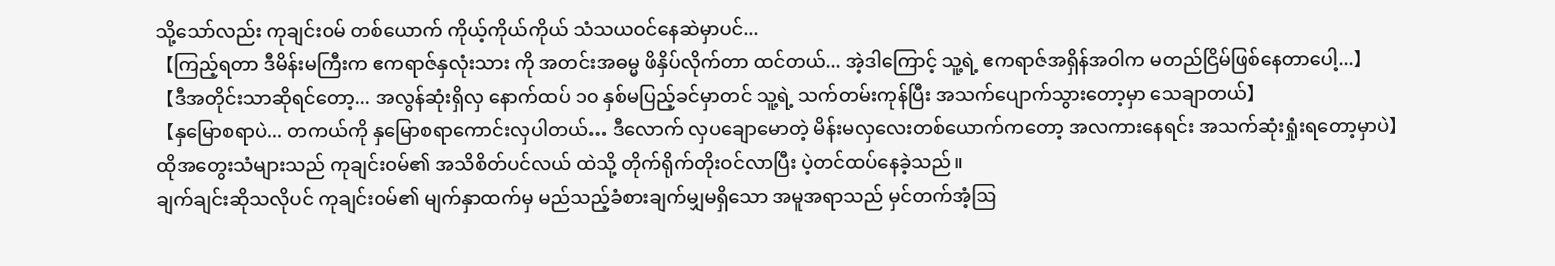သို့သော်လည်း ကုချင်း၀မ် တစ်ယောက် ကိုယ့်ကိုယ်ကိုယ် သံသယဝင်နေဆဲမှာပင်...
【ကြည့်ရတာ ဒီမိန်းမကြီးက ဧကရာဇ်နှလုံးသား ကို အတင်းအဓမ္မ ဖိနှိပ်လိုက်တာ ထင်တယ်... အဲ့ဒါကြောင့် သူ့ရဲ့ ဧကရာဇ်အရှိန်အဝါက မတည်ငြိမ်ဖြစ်နေတာပေါ့...】
【ဒီအတိုင်းသာဆိုရင်တော့... အလွန်ဆုံးရှိလှ နောက်ထပ် ၁၀ နှစ်မပြည့်ခင်မှာတင် သူ့ရဲ့ သက်တမ်းကုန်ပြီး အသက်ပျောက်သွားတော့မှာ သေချာတယ်】
【နှမြောစရာပဲ... တကယ်ကို နှမြောစရာကောင်းလှပါတယ်… ဒီလောက် လှပချောမောတဲ့ မိန်းမလှလေးတစ်ယောက်ကတော့ အလကားနေရင်း အသက်ဆုံးရှုံးရတော့မှာပဲ】
ထိုအတွေးသံများသည် ကုချင်း၀မ်၏ အသိစိတ်ပင်လယ် ထဲသို့ တိုက်ရိုက်တိုးဝင်လာပြီး ပဲ့တင်ထပ်နေခဲ့သည်။
ချက်ချင်းဆိုသလိုပင် ကုချင်း၀မ်၏ မျက်နှာထက်မှ မည်သည့်ခံစားချက်မျှမရှိသော အမူအရာသည် မှင်တက်အံ့ဩ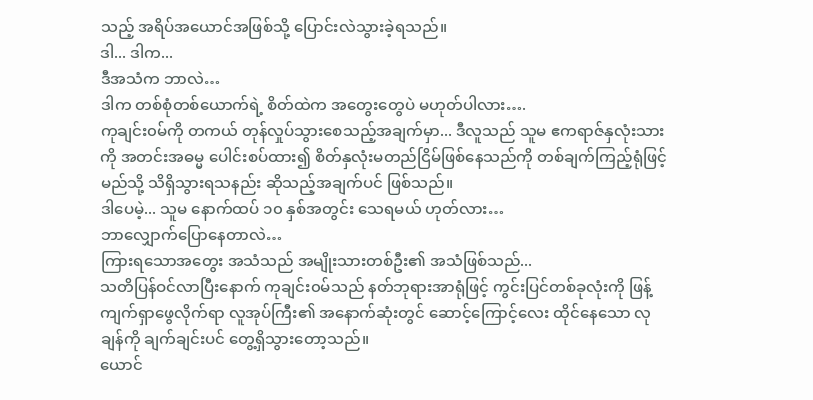သည့် အရိပ်အယောင်အဖြစ်သို့ ပြောင်းလဲသွားခဲ့ရသည်။
ဒါ... ဒါက...
ဒီအသံက ဘာလဲ…
ဒါက တစ်စုံတစ်ယောက်ရဲ့ စိတ်ထဲက အတွေးတွေပဲ မဟုတ်ပါလား….
ကုချင်း၀မ်ကို တကယ် တုန်လှုပ်သွားစေသည့်အချက်မှာ... ဒီလူသည် သူမ ဧကရာဇ်နှလုံးသားကို အတင်းအဓမ္မ ပေါင်းစပ်ထား၍ စိတ်နှလုံးမတည်ငြိမ်ဖြစ်နေသည်ကို တစ်ချက်ကြည့်ရုံဖြင့် မည်သို့ သိရှိသွားရသနည်း ဆိုသည့်အချက်ပင် ဖြစ်သည်။
ဒါပေမဲ့... သူမ နောက်ထပ် ၁၀ နှစ်အတွင်း သေရမယ် ဟုတ်လား…
ဘာလျှောက်ပြောနေတာလဲ…
ကြားရသောအတွေး အသံသည် အမျိုးသားတစ်ဦး၏ အသံဖြစ်သည်...
သတိပြန်ဝင်လာပြီးနောက် ကုချင်း၀မ်သည် နတ်ဘုရားအာရုံဖြင့် ကွင်းပြင်တစ်ခုလုံးကို ဖြန့်ကျက်ရှာဖွေလိုက်ရာ လူအုပ်ကြီး၏ အနောက်ဆုံးတွင် ဆောင့်ကြောင့်လေး ထိုင်နေသော လုချန်ကို ချက်ချင်းပင် တွေ့ရှိသွားတော့သည်။
ယောင်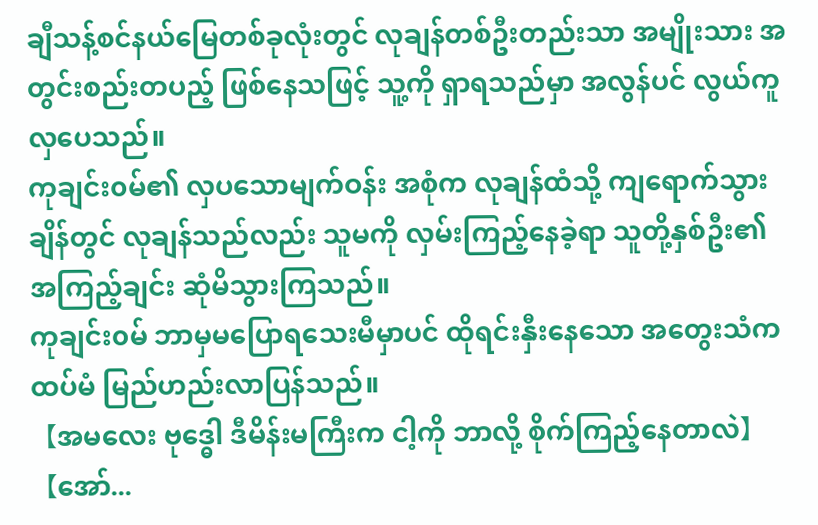ချီသန့်စင်နယ်မြေတစ်ခုလုံးတွင် လုချန်တစ်ဦးတည်းသာ အမျိုးသား အတွင်းစည်းတပည့် ဖြစ်နေသဖြင့် သူ့ကို ရှာရသည်မှာ အလွန်ပင် လွယ်ကူလှပေသည်။
ကုချင်း၀မ်၏ လှပသောမျက်ဝန်း အစုံက လုချန်ထံသို့ ကျရောက်သွားချိန်တွင် လုချန်သည်လည်း သူမကို လှမ်းကြည့်နေခဲ့ရာ သူတို့နှစ်ဦး၏ အကြည့်ချင်း ဆုံမိသွားကြသည်။
ကုချင်း၀မ် ဘာမှမပြောရသေးမီမှာပင် ထိုရင်းနှီးနေသော အတွေးသံက ထပ်မံ မြည်ဟည်းလာပြန်သည်။
【အမလေး ဗုဒ္ဓေါ ဒီမိန်းမကြီးက ငါ့ကို ဘာလို့ စိုက်ကြည့်နေတာလဲ】
【အော်...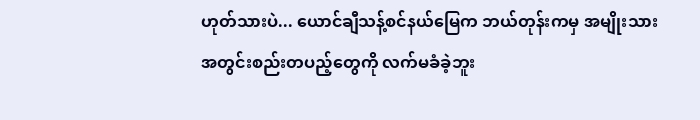ဟုတ်သားပဲ... ယောင်ချီသန့်စင်နယ်မြေက ဘယ်တုန်းကမှ အမျိုးသား အတွင်းစည်းတပည့်တွေကို လက်မခံခဲ့ဘူး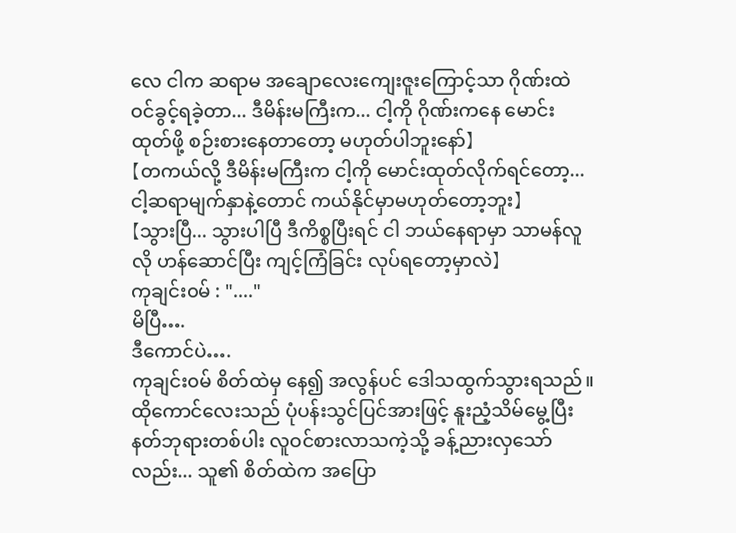လေ ငါက ဆရာမ အချောလေးကျေးဇူးကြောင့်သာ ဂိုဏ်းထဲဝင်ခွင့်ရခဲ့တာ... ဒီမိန်းမကြီးက... ငါ့ကို ဂိုဏ်းကနေ မောင်းထုတ်ဖို့ စဉ်းစားနေတာတော့ မဟုတ်ပါဘူးနော်】
【တကယ်လို့ ဒီမိန်းမကြီးက ငါ့ကို မောင်းထုတ်လိုက်ရင်တော့... ငါ့ဆရာမျက်နှာနဲ့တောင် ကယ်နိုင်မှာမဟုတ်တော့ဘူး】
【သွားပြီ... သွားပါပြီ ဒီကိစ္စပြီးရင် ငါ ဘယ်နေရာမှာ သာမန်လူလို ဟန်ဆောင်ပြီး ကျင့်ကြံခြင်း လုပ်ရတော့မှာလဲ】
ကုချင်း၀မ် : "...."
မိပြီ….
ဒီကောင်ပဲ….
ကုချင်း၀မ် စိတ်ထဲမှ နေ၍ အလွန်ပင် ဒေါသထွက်သွားရသည်။ ထိုကောင်လေးသည် ပုံပန်းသွင်ပြင်အားဖြင့် နူးညံ့သိမ်မွေ့ပြီး နတ်ဘုရားတစ်ပါး လူဝင်စားလာသကဲ့သို့ ခန့်ညားလှသော်လည်း... သူ၏ စိတ်ထဲက အပြော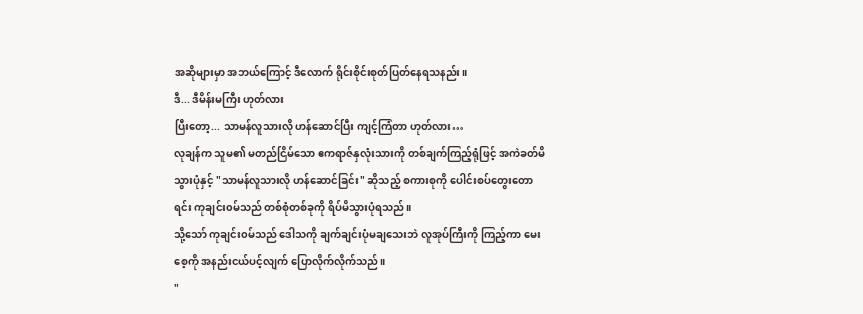အဆိုများမှာ အဘယ်ကြောင့် ဒီလောက် ရိုင်းစိုင်းစုတ်ပြတ်နေရသနည်း။
ဒီ... ဒီမိန်းမကြီး ဟုတ်လား
ပြီးတော့... သာမန်လူသားလို ဟန်ဆောင်ပြီး ကျင့်ကြံတာ ဟုတ်လား…
လုချန်က သူမ၏ မတည်ငြိမ်သော ဧကရာဇ်နှလုံးသားကို တစ်ချက်ကြည့်ရုံဖြင့် အကဲခတ်မိသွားပုံနှင့် "သာမန်လူသားလို ဟန်ဆောင်ခြင်း" ဆိုသည့် စကားစုကို ပေါင်းစပ်တွေးတောရင်း ကုချင်း၀မ်သည် တစ်စုံတစ်ခုကို ရိပ်မိသွားပုံရသည်။
သို့သော် ကုချင်း၀မ်သည် ဒေါသကို ချက်ချင်းပုံမချသေးဘဲ လူအုပ်ကြီးကို ကြည့်ကာ မေးစေ့ကို အနည်းငယ်ပင့်လျက် ပြောလိုက်လိုက်သည်။
"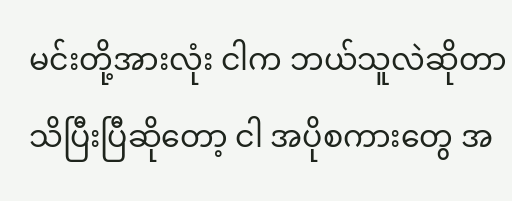မင်းတို့အားလုံး ငါက ဘယ်သူလဲဆိုတာ သိပြီးပြီဆိုတော့ ငါ အပိုစကားတွေ အ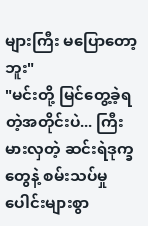များကြီး မပြောတော့ဘူး"
"မင်းတို့ မြင်တွေ့ခဲ့ရတဲ့အတိုင်းပဲ... ကြီးမားလှတဲ့ ဆင်းရဲဒုက္ခတွေနဲ့ စမ်းသပ်မှုပေါင်းများစွာ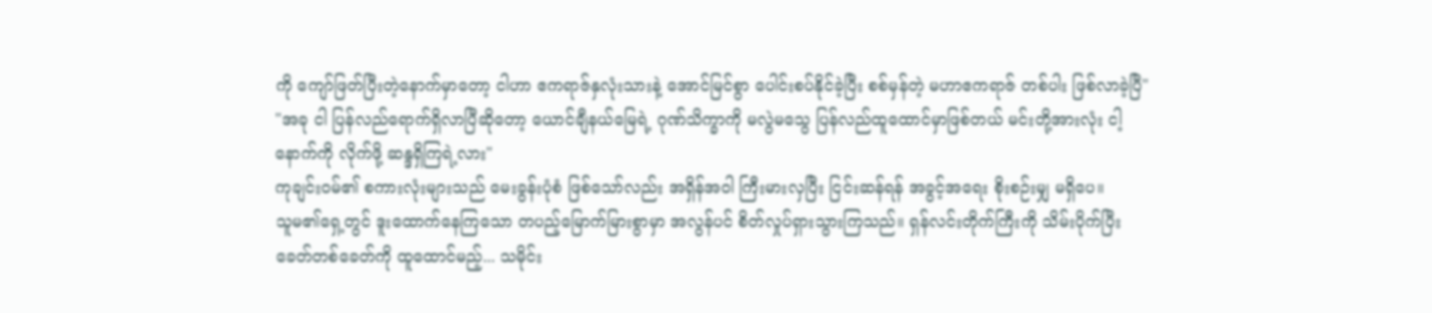ကို ကျော်ဖြတ်ပြီးတဲ့နောက်မှာတော့ ငါဟာ ဧကရာဇ်နှလုံးသားနဲ့ အောင်မြင်စွာ ပေါင်းစပ်နိုင်ခဲ့ပြီး စစ်မှန်တဲ့ မဟာဧကရာဇ် တစ်ပါး ဖြစ်လာခဲ့ပြီ"
"အခု ငါ ပြန်လည်ရောက်ရှိလာပြီဆိုတော့ ယောင်ချီနယ်မြေရဲ့ ဂုဏ်သိက္ခာကို မလွဲမသွေ ပြန်လည်ထူထောင်မှာဖြစ်တယ် မင်းတို့အားလုံး ငါ့နောက်ကို လိုက်ဖို့ ဆန္ဒရှိကြရဲ့လား"
ကုချင်း၀မ်၏ စကားလုံးများသည် မေးခွန်းပုံစံ ဖြစ်သော်လည်း အရှိန်အဝါ ကြီးမားလှပြီး ငြင်းဆန်ရန် အခွင့်အရေး စိုးစဉ်းမျှ မရှိပေ။
သူမ၏ရှေ့တွင် ဒူးထောက်နေကြသော တပည့်မြောက်မြားစွာမှာ အလွန်ပင် စိတ်လှုပ်ရှားသွားကြသည်။ ရှန်လင်းတိုက်ကြီးကို သိမ်းပိုက်ပြီး ခေတ်တစ်ခေတ်ကို ထူထောင်မည့်... သမိုင်း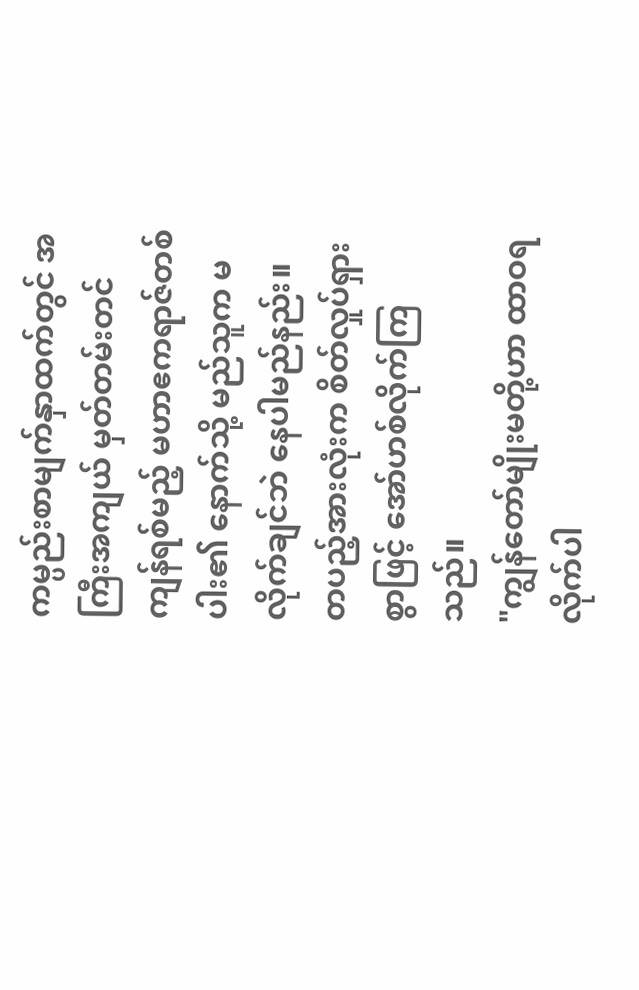ကမ္ပည်းစာမျက်နှာထက်တွင် အကြီးအကျယ် မှတ်တမ်းတင်ကျန်ရစ်မည့် မဟာဧကရာဇ်တစ်ပါး၏ နောက်သို့ မည်သူက မလိုက်ချင်ဘဲ နေပါမည်နည်း။
တပည့်အားလုံးက စိတ်လှုပ်ရှားစွာဖြင့် အော်ဟစ်လိုက်ကြသည်။
"ကျွန်တော်မျိုးမတို့ဟာ ထာဝရလိုက်ပါ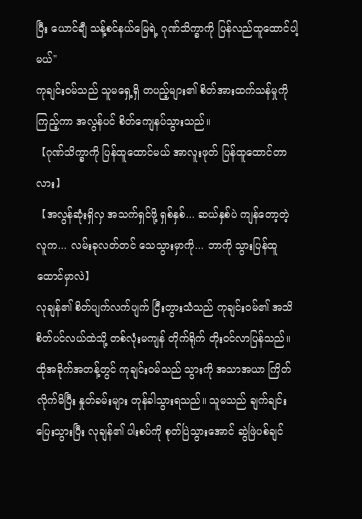ပြီး ယောင်ချီ သန့်စင်နယ်မြေရဲ့ ဂုဏ်သိက္ခာကို ပြန်လည်ထူထောင်ပါ့မယ်"
ကုချင်း၀မ်သည် သူမရှေ့ရှိ တပည့်များ၏ စိတ်အားထက်သန်မှုကို ကြည့်ကာ အလွန်ပင် စိတ်ကျေနပ်သွားသည်။
【ဂုဏ်သိက္ခာကို ပြန်ထူထောင်မယ် အာလူးဖုတ် ပြန်ထူထောင်တာလား】
【အလွန်ဆုံးရှိလှ အသက်ရှင်ဖို့ ရှစ်နှစ်... ဆယ်နှစ်ပဲ ကျန်တော့တဲ့လူက... လမ်းခုလတ်တင် သေသွားမှာကို... ဘာကို သွားပြန်ထူထောင်မှာလဲ】
လုချန်၏ စိတ်ပျက်လက်ပျက် ငြီးတွားသံသည် ကုချင်း၀မ်၏ အသိစိတ်ပင်လယ်ထဲသို့ တစ်လုံးမကျန် တိုက်ရိုက် တိုးဝင်လာပြန်သည်။
ထိုအခိုက်အတန့်တွင် ကုချင်း၀မ်သည် သွားကို အသာအယာ ကြိတ်လိုက်မိပြီး နှုတ်ခမ်းများ တုန်ခါသွားရသည်။ သူမသည် ချက်ချင်းပြေးသွားပြီး လုချန်၏ ပါးစပ်ကို စုတ်ပြဲသွားအောင် ဆွဲဖြဲပစ်ချင်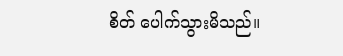စိတ် ပေါက်သွားမိသည်။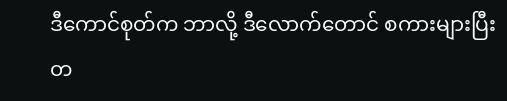ဒီကောင်စုတ်က ဘာလို့ ဒီလောက်တောင် စကားများပြီး တ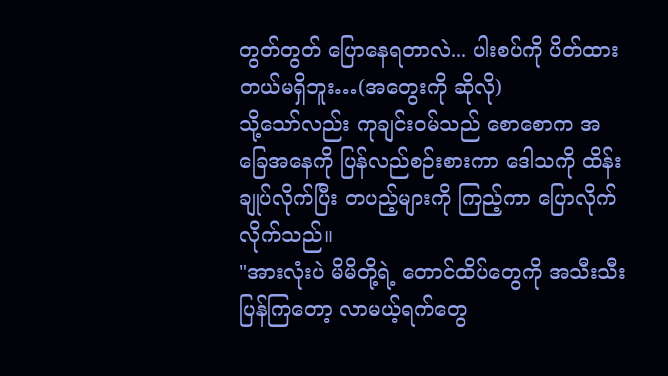တွတ်တွတ် ပြောနေရတာလဲ... ပါးစပ်ကို ပိတ်ထားတယ်မရှိဘူး…(အတွေးကို ဆိုလို)
သို့သော်လည်း ကုချင်း၀မ်သည် စောစောက အခြေအနေကို ပြန်လည်စဉ်းစားကာ ဒေါသကို ထိန်းချုပ်လိုက်ပြီး တပည့်များကို ကြည့်ကာ ပြောလိုက်လိုက်သည်။
"အားလုံးပဲ မိမိတို့ရဲ့ တောင်ထိပ်တွေကို အသီးသီး ပြန်ကြတော့ လာမယ့်ရက်တွေ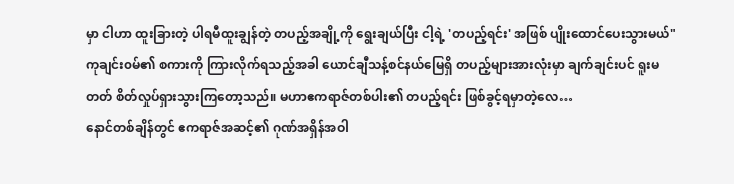မှာ ငါဟာ ထူးခြားတဲ့ ပါရမီထူးချွန်တဲ့ တပည့်အချို့ကို ရွေးချယ်ပြီး ငါ့ရဲ့ 'တပည့်ရင်း' အဖြစ် ပျိုးထောင်ပေးသွားမယ်"
ကုချင်း၀မ်၏ စကားကို ကြားလိုက်ရသည့်အခါ ယောင်ချီသန့်စင်နယ်မြေရှိ တပည့်များအားလုံးမှာ ချက်ချင်းပင် ရူးမတတ် စိတ်လှုပ်ရှားသွားကြတော့သည်။ မဟာဧကရာဇ်တစ်ပါး၏ တပည့်ရင်း ဖြစ်ခွင့်ရမှာတဲ့လေ…
နောင်တစ်ချိန်တွင် ဧကရာဇ်အဆင့်၏ ဂုဏ်အရှိန်အဝါ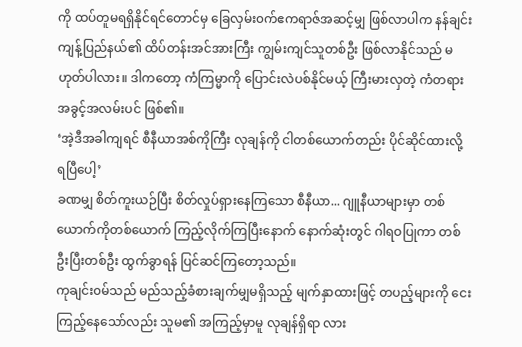ကို ထပ်တူမရရှိနိုင်ရင်တောင်မှ ခြေလှမ်း၀က်ဧကရာဇ်အဆင့်မျှ ဖြစ်လာပါက နန်ချင်းကျန့်ပြည်နယ်၏ ထိပ်တန်းအင်အားကြီး ကျွမ်းကျင်သူတစ်ဦး ဖြစ်လာနိုင်သည် မဟုတ်ပါလား။ ဒါကတော့ ကံကြမ္မာကို ပြောင်းလဲပစ်နိုင်မယ့် ကြီးမားလှတဲ့ ကံတရားအခွင့်အလမ်းပင် ဖြစ်၏။
‘အဲ့ဒီအခါကျရင် စီနီယာအစ်ကိုကြီး လုချန်ကို ငါတစ်ယောက်တည်း ပိုင်ဆိုင်ထားလို့ ရပြီပေါ့’
ခဏမျှ စိတ်ကူးယဉ်ပြီး စိတ်လှုပ်ရှားနေကြသော စီနီယာ... ဂျူနီယာများမှာ တစ်ယောက်ကိုတစ်ယောက် ကြည့်လိုက်ကြပြီးနောက် နောက်ဆုံးတွင် ဂါရဝပြုကာ တစ်ဦးပြီးတစ်ဦး ထွက်ခွာရန် ပြင်ဆင်ကြတော့သည်။
ကုချင်း၀မ်သည် မည်သည့်ခံစားချက်မျှမရှိသည့် မျက်နှာထားဖြင့် တပည့်များကို ငေးကြည့်နေသော်လည်း သူမ၏ အကြည့်မှာမူ လုချန်ရှိရာ လား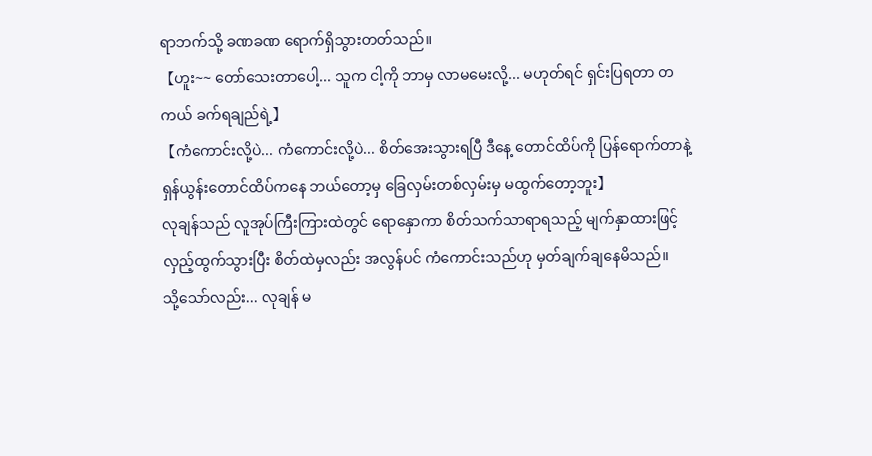ရာဘက်သို့ ခဏခဏ ရောက်ရှိသွားတတ်သည်။
【ဟူး~~ တော်သေးတာပေါ့... သူက ငါ့ကို ဘာမှ လာမမေးလို့... မဟုတ်ရင် ရှင်းပြရတာ တကယ် ခက်ရချည်ရဲ့】
【ကံကောင်းလို့ပဲ... ကံကောင်းလို့ပဲ... စိတ်အေးသွားရပြီ ဒီနေ့ တောင်ထိပ်ကို ပြန်ရောက်တာနဲ့ ရှန်ယွန်းတောင်ထိပ်ကနေ ဘယ်တော့မှ ခြေလှမ်းတစ်လှမ်းမှ မထွက်တော့ဘူး】
လုချန်သည် လူအုပ်ကြီးကြားထဲတွင် ရောနှောကာ စိတ်သက်သာရာရသည့် မျက်နှာထားဖြင့် လှည့်ထွက်သွားပြီး စိတ်ထဲမှလည်း အလွန်ပင် ကံကောင်းသည်ဟု မှတ်ချက်ချနေမိသည်။
သို့သော်လည်း... လုချန် မ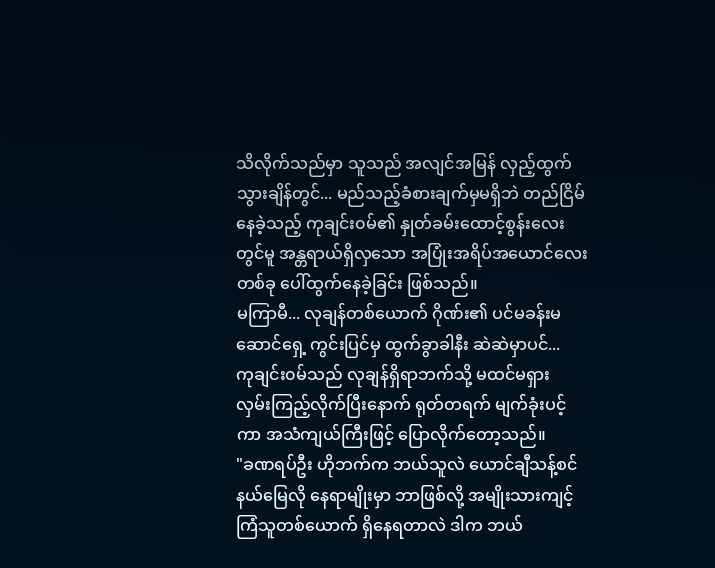သိလိုက်သည်မှာ သူသည် အလျင်အမြန် လှည့်ထွက်သွားချိန်တွင်... မည်သည့်ခံစားချက်မှမရှိဘဲ တည်ငြိမ်နေခဲ့သည့် ကုချင်း၀မ်၏ နှုတ်ခမ်းထောင့်စွန်းလေးတွင်မူ အန္တရာယ်ရှိလှသော အပြုံးအရိပ်အယောင်လေးတစ်ခု ပေါ်ထွက်နေခဲ့ခြင်း ဖြစ်သည်။
မကြာမီ... လုချန်တစ်ယောက် ဂိုဏ်း၏ ပင်မခန်းမဆောင်ရှေ့ ကွင်းပြင်မှ ထွက်ခွာခါနီး ဆဲဆဲမှာပင်...
ကုချင်း၀မ်သည် လုချန်ရှိရာဘက်သို့ မထင်မရှား လှမ်းကြည့်လိုက်ပြီးနောက် ရုတ်တရက် မျက်ခုံးပင့်ကာ အသံကျယ်ကြီးဖြင့် ပြောလိုက်တော့သည်။
"ခဏရပ်ဦး ဟိုဘက်က ဘယ်သူလဲ ယောင်ချီသန့်စင်နယ်မြေလို နေရာမျိုးမှာ ဘာဖြစ်လို့ အမျိုးသားကျင့်ကြံသူတစ်ယောက် ရှိနေရတာလဲ ဒါက ဘယ်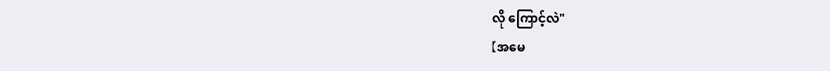လို ကြောင့်လဲ"
【အမေ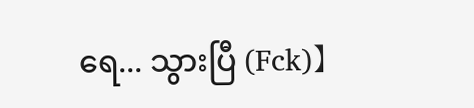ရေ... သွားပြီ (Fck)】